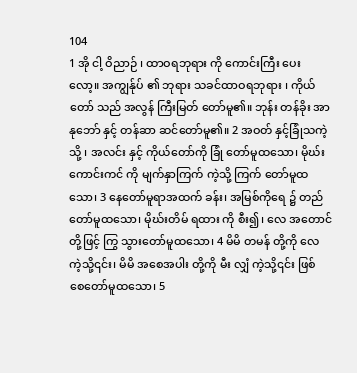104
1 အို ငါ့ ဝိညာဉ် ၊ ထာဝရဘုရား ကို ကောင်းကြီး ပေး လော့။ အကျွန်ုပ် ၏ ဘုရား သခင်ထာဝရဘုရား ၊ ကိုယ်တော် သည် အလွန် ကြီးမြတ် တော်မူ၏။ ဘုန်း တန်ခိုး အာနုဘော် နှင့် တန်ဆာ ဆင်တော်မူ၏။ 2 အဝတ် နှင့်ခြုံသကဲ့သို့ ၊ အလင်း နှင့် ကိုယ်တော်ကို ခြုံ တော်မူထသော၊ မိုဃ်းကောင်းကင် ကို မျက်နှာကြက် ကဲ့သို့ ကြက် တော်မူထသော၊ 3 နေတော်မူရာအထက် ခန်း၊ အမြစ်ကိုရေ ၌ တည် တော်မူထသော၊ မိုဃ်းတိမ် ရထား ကို စီး၍၊ လေ အတောင် တို့ဖြင့် ကြွ သွားတော်မူထသော၊ 4 မိမိ တမန် တို့ကို လေ ကဲ့သို့၎င်း၊ မိမိ အစေအပါး တို့ကို မီး လျှံ ကဲ့သို့၎င်း ဖြစ် စေတော်မူထသော၊ 5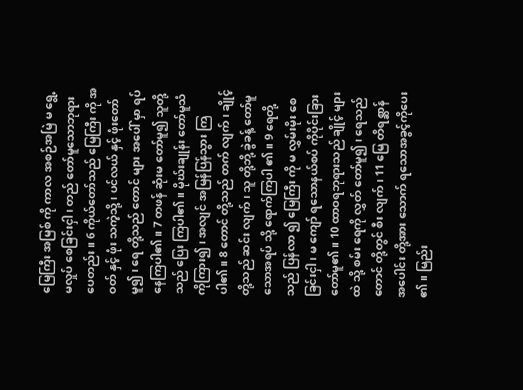မြေကြီး အမြစ် ကို ကာလ အစဉ်အမြဲ မ ရွေ့ မလှုပ် စေခြင်းငှါ၊ တည် တော်မူသောဘုရားပေတည်း။ 6 ကိုယ်တော်သည် မြေကြီး ကို အဝတ် နှင့် ဖုံး သကဲ့သို့ ၊ ပင်လယ် နှင့် ဖုံးတော်မူ၍၊ ရေ တို့သည် တောင် များ အပေါ် မှာ ရပ် နေကြပါ၏။ 7 တဖန် ဆုံးမ တော်မူ၍ သူတို့သည် ပြေး ကြပါ၏။ မိုဃ်းချုန်း တော်မူသံ ကိုကြား၍ ၊ အလျင် အမြန်ပြန်သွား ကြပါ၏။ 8 တောင် တို့သည် တက် လျက်၊ ချိုင့် တို့သည် ဆင်း လျက်၊ သူ တို့ဘို့ ခွဲခန့် တော်မူသောအရပ် သို့ ရောက်ကြပါ ၏။ 9 ရေတို့သည် ပြန်လာ ၍ မြေကြီး ကို မ လွှမ်းမိုး စေခြင်းငှါ ၊ မ ကျော် ရသောနယ်စပ် ကိုပိုင်းခြား တော်မူ၏။ 10 ထာဝရဘုရားသည် ချိုင့် များထဲ သို့ စမ်း ရေကို လွှတ် တော်မူ၍၊ ရေသည် တောင် တို့တွင် စီး လျက်၊ 11 မြေ တိရစ္ဆာန် အပေါင်း တို့အား သောက် ရသောအခွင့်ကိုပေး ၏။ မြည်း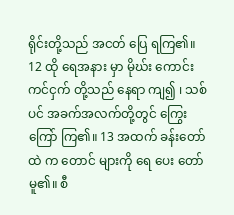ရိုင်းတို့သည် အငတ် ပြေ ရကြ၏။ 12 ထို ရေအနား မှာ မိုဃ်း ကောင်းကင်ငှက် တို့သည် နေရာ ကျ၍ ၊ သစ်ပင် အခက်အလက်တို့တွင် ကြွေးကြော် ကြ၏။ 13 အထက် ခန်းတော်ထဲ က တောင် များကို ရေ ပေး တော်မူ၏။ စီ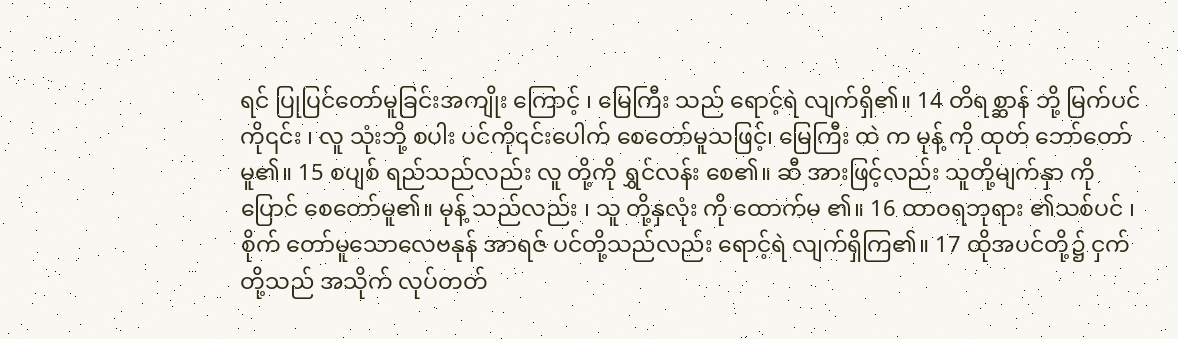ရင် ပြုပြင်တော်မူခြင်းအကျိုး ကြောင့် ၊ မြေကြီး သည် ရောင့်ရဲ လျက်ရှိ၏။ 14 တိရစ္ဆာန် ဘို့ မြက်ပင် ကို၎င်း ၊ လူ သုံးဘို့ စပါး ပင်ကို၎င်းပေါက် စေတော်မူသဖြင့်၊ မြေကြီး ထဲ က မုန့် ကို ထုတ် ဘော်တော်မူ၏။ 15 စပျစ် ရည်သည်လည်း လူ တို့ကို ရွှင်လန်း စေ၏။ ဆီ အားဖြင့်လည်း သူတို့မျက်နှာ ကို ပြောင် စေတော်မူ၏။ မုန့် သည်လည်း ၊ သူ တို့နှလုံး ကို ထောက်မ ၏။ 16 ထာဝရဘုရား ၏သစ်ပင် ၊ စိုက် တော်မူသောလေဗနုန် အာရဇ် ပင်တို့သည်လည်း ရောင့်ရဲ လျက်ရှိကြ၏။ 17 ထိုအပင်တို့၌ ငှက် တို့သည် အသိုက် လုပ်တတ်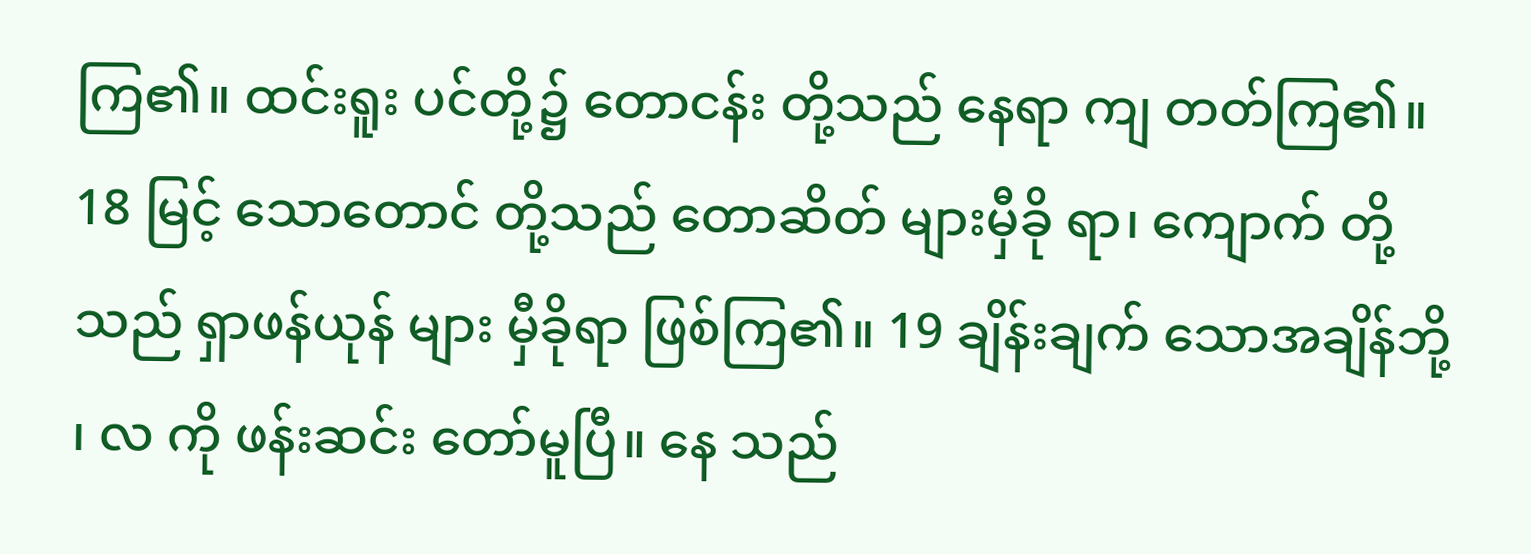ကြ၏။ ထင်းရူး ပင်တို့၌ တောငန်း တို့သည် နေရာ ကျ တတ်ကြ၏။ 18 မြင့် သောတောင် တို့သည် တောဆိတ် များမှီခို ရာ၊ ကျောက် တို့သည် ရှာဖန်ယုန် များ မှီခိုရာ ဖြစ်ကြ၏။ 19 ချိန်းချက် သောအချိန်ဘို့ ၊ လ ကို ဖန်းဆင်း တော်မူပြီ။ နေ သည်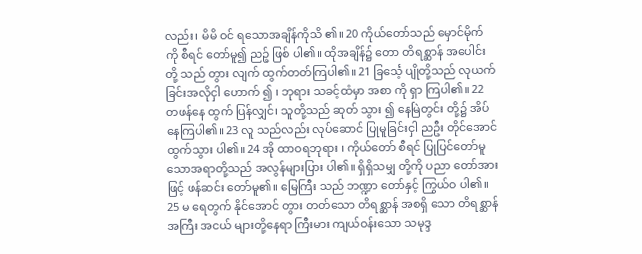လည်း၊ မိမိ ဝင် ရသောအချိန်ကိုသိ ၏။ 20 ကိုယ်တော်သည် မှောင်မိုက် ကို စီရင် တော်မူ၍ ညဉ့် ဖြစ် ပါ၏။ ထိုအချိန်၌ တော တိရစ္ဆာန် အပေါင်း တို့ သည် တွား လျက် ထွက်တတ်ကြပါ၏။ 21 ခြင်္သေ့ ပျိုတို့သည် လုယက် ခြင်းအလိုငှါ ဟောက် ၍ ၊ ဘုရား သခင့်ထံမှာ အစာ ကို ရှာ ကြပါ၏။ 22 တဖန်နေ ထွက် ပြန်လျှင်၊ သူတို့သည် ဆုတ် သွား ၍ နေမြဲတွင်း တို့၌ အိပ် နေကြပါ၏။ 23 လူ သည်လည်း လုပ်ဆောင် ပြုမူခြင်းငှါ ညဦး တိုင်အောင် ထွက်သွား ပါ၏။ 24 အို ထာဝရဘုရား ၊ ကိုယ်တော် စီရင် ပြုပြင်တော်မူ သောအရာတို့သည် အလွန်များပြား ပါ၏။ ရှိရှိသမျှ တို့ကို ပညာ တော်အားဖြင့် ဖန်ဆင်း တော်မူ၏။ မြေကြီး သည် ဘဏ္ဍာ တော်နှင့် ကြွယ်ဝ ပါ၏။ 25 မ ရေတွက် နိုင်အောင် တွား တတ်သော တိရစ္ဆာန် အစရှိ သော တိရစ္ဆာန်အကြီး အငယ် များတို့နေရာ ကြီးမား ကျယ်ဝန်းသော သမုဒ္ဒ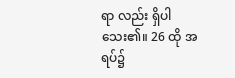ရာ လည်း ရှိပါသေး၏။ 26 ထို အရပ်၌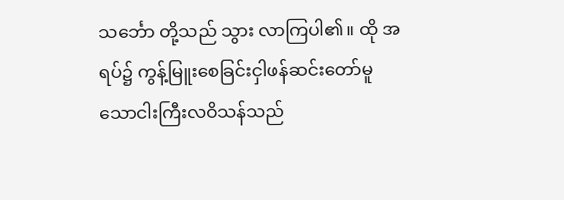သင်္ဘော တို့သည် သွား လာကြပါ၏။ ထို အရပ်၌ ကွန့်မြူးစေခြင်းငှါဖန်ဆင်းတော်မူသောငါးကြီးလဝိသန်သည်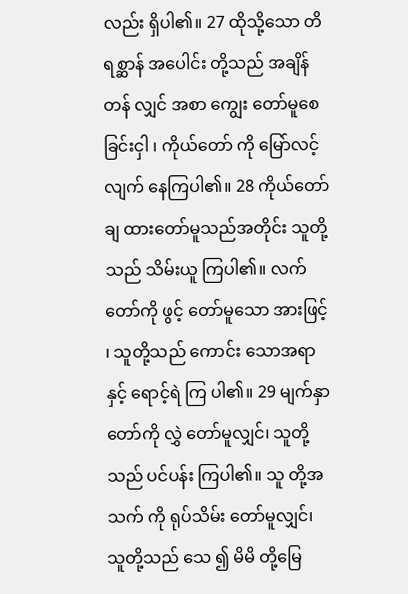လည်း ရှိပါ၏။ 27 ထိုသို့သော တိရစ္ဆာန် အပေါင်း တို့သည် အချိန်တန် လျှင် အစာ ကျွေး တော်မူစေခြင်းငှါ ၊ ကိုယ်တော် ကို မြော်လင့် လျက် နေကြပါ၏။ 28 ကိုယ်တော်ချ ထားတော်မူသည်အတိုင်း သူတို့ သည် သိမ်းယူ ကြပါ၏။ လက် တော်ကို ဖွင့် တော်မူသော အားဖြင့် ၊ သူတို့သည် ကောင်း သောအရာနှင့် ရောင့်ရဲ ကြ ပါ၏။ 29 မျက်နှာ တော်ကို လွှဲ တော်မူလျှင်၊ သူတို့သည် ပင်ပန်း ကြပါ၏။ သူ တို့အသက် ကို ရုပ်သိမ်း တော်မူလျှင်၊ သူတို့သည် သေ ၍ မိမိ တို့မြေ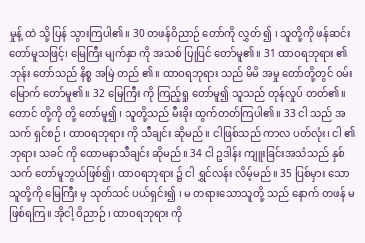မှုန့် ထဲ သို့ ပြန် သွားကြပါ၏။ 30 တဖန်ဝိညာဉ် တော်ကို လွှတ် ၍ ၊ သူတို့ကို ဖန်ဆင်း တော်မူသဖြင့်၊ မြေကြီး မျက်နှာ ကို အသစ် ပြုပြင် တော်မူ၏။ 31 ထာဝရဘုရား ၏ဘုန်း တော်သည် နိစ္စ အမြဲ တည် ၏။ ထာဝရဘုရား သည် မိမိ အမှု တော်တို့တွင် ဝမ်းမြောက် တော်မူ၏။ 32 မြေကြီး ကို ကြည့်ရှု တော်မူ၍ သူသည် တုန်လှုပ် တတ်၏။ တောင် တို့ကို တို့ တော်မူ၍ ၊ သူတို့သည် မီးခိုး ထွက်တတ်ကြပါ၏။ 33 ငါ သည် အသက် ရှင်စဉ် ၊ ထာဝရဘုရား ကို သီချင်း ဆိုမည်။ ငါဖြစ်သည် ကာလ ပတ်လုံး၊ ငါ ၏ ဘုရား သခင် ကို ထောမနာသီချင်း ဆိုမည်။ 34 ငါ ဥဒါန်း ကျူးခြင်းအသံသည် နှစ်သက် တော်မူဘွယ်ဖြစ်၍၊ ထာဝရဘုရား ၌ ငါ ရွှင်လန်း လိမ့်မည်။ 35 ပြစ်မှား သောသူတို့ကို မြေကြီး မှ သုတ်သင် ပယ်ရှင်း၍ ၊ မ တရားသောသူတို့ သည် နောက် တဖန် မ ဖြစ်ရကြ။ အိုငါ့ ဝိညာဉ် ၊ ထာဝရဘုရား ကို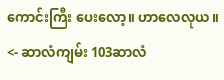ကောင်းကြီး ပေးလော့။ ဟာလေလုယ။
<- ဆာလံကျမ်း 103ဆာလံ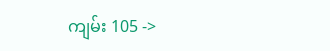ကျမ်း 105 ->